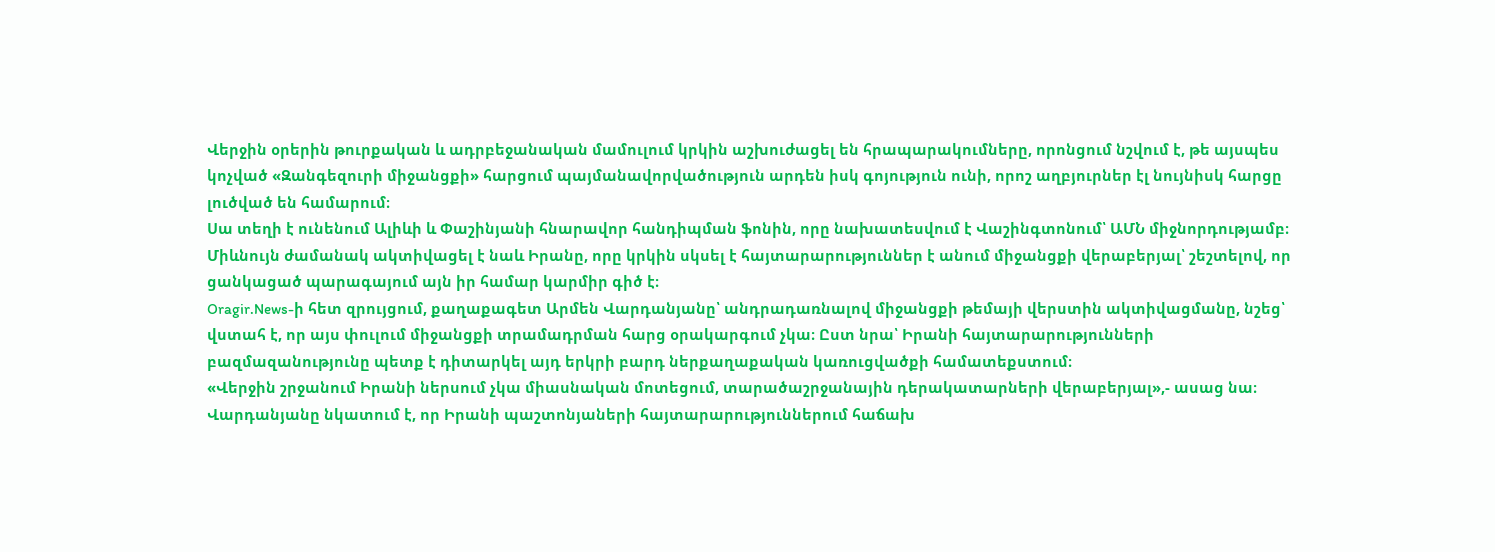Վերջին օրերին թուրքական և ադրբեջանական մամուլում կրկին աշխուժացել են հրապարակումները, որոնցում նշվում է, թե այսպես կոչված «Զանգեզուրի միջանցքի» հարցում պայմանավորվածություն արդեն իսկ գոյություն ունի, որոշ աղբյուրներ էլ նույնիսկ հարցը լուծված են համարում։
Սա տեղի է ունենում Ալիևի և Փաշինյանի հնարավոր հանդիպման ֆոնին, որը նախատեսվում է Վաշինգտոնում՝ ԱՄՆ միջնորդությամբ։ Միևնույն ժամանակ ակտիվացել է նաև Իրանը, որը կրկին սկսել է հայտարարություններ է անում միջանցքի վերաբերյալ՝ շեշտելով, որ ցանկացած պարագայում այն իր համար կարմիր գիծ է։
Oragir.News-ի հետ զրույցում, քաղաքագետ Արմեն Վարդանյանը՝ անդրադառնալով միջանցքի թեմայի վերստին ակտիվացմանը, նշեց՝ վստահ է, որ այս փուլում միջանցքի տրամադրման հարց օրակարգում չկա։ Ըստ նրա՝ Իրանի հայտարարությունների բազմազանությունը պետք է դիտարկել այդ երկրի բարդ ներքաղաքական կառուցվածքի համատեքստում։
«Վերջին շրջանում Իրանի ներսում չկա միասնական մոտեցում, տարածաշրջանային դերակատարների վերաբերյալ»,- ասաց նա։
Վարդանյանը նկատում է, որ Իրանի պաշտոնյաների հայտարարություններում հաճախ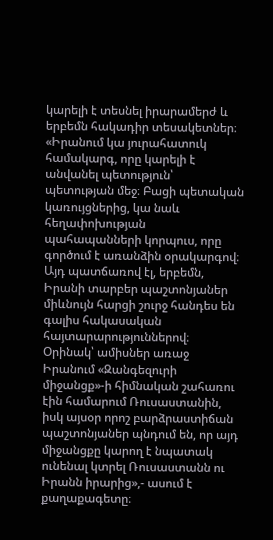կարելի է տեսնել իրարամերժ և երբեմն հակադիր տեսակետներ։
«Իրանում կա յուրահատուկ համակարգ, որը կարելի է անվանել պետություն՝ պետության մեջ։ Բացի պետական կառույցներից, կա նաև հեղափոխության պահապանների կորպուս, որը գործում է առանձին օրակարգով։ Այդ պատճառով էլ, երբեմն, Իրանի տարբեր պաշտոնյաներ միևնույն հարցի շուրջ հանդես են գալիս հակասական հայտարարություններով։ Օրինակ՝ ամիսներ առաջ Իրանում «Զանգեզուրի միջանցք»-ի հիմնական շահառու էին համարում Ռուսաստանին, իսկ այսօր որոշ բարձրաստիճան պաշտոնյաներ պնդում են, որ այդ միջանցքը կարող է նպատակ ունենալ կտրել Ռուսաստանն ու Իրանն իրարից»,- ասում է քաղաքագետը։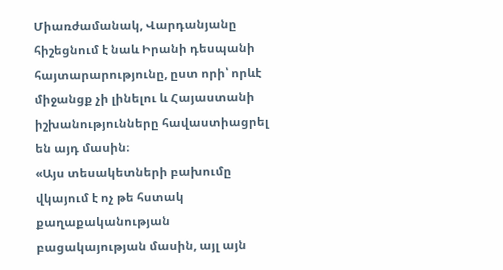Միառժամանակ, Վարդանյանը հիշեցնում է նաև Իրանի դեսպանի հայտարարությունը, ըստ որի՝ որևէ միջանցք չի լինելու և Հայաստանի իշխանությունները հավաստիացրել են այդ մասին։
«Այս տեսակետների բախումը վկայում է ոչ թե հստակ քաղաքականության բացակայության մասին, այլ այն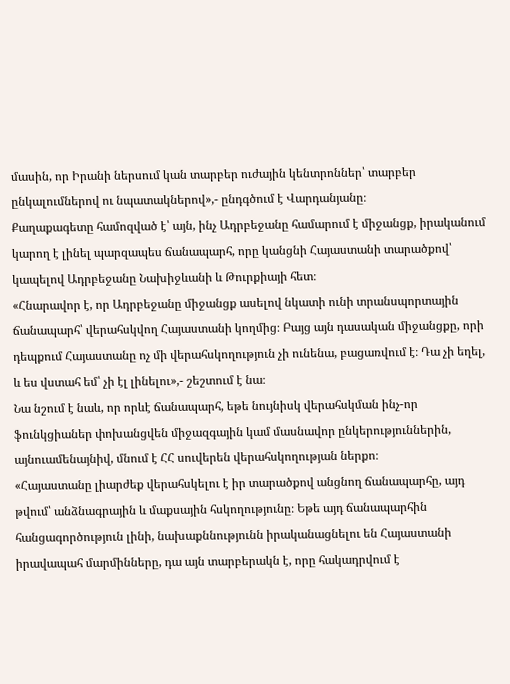մասին, որ Իրանի ներսում կան տարբեր ուժային կենտրոններ՝ տարբեր ընկալումներով ու նպատակներով»,- ընդգծում է Վարդանյանը։
Քաղաքագետը համոզված է՝ այն, ինչ Ադրբեջանը համարում է միջանցք, իրականում կարող է լինել պարզապես ճանապարհ, որը կանցնի Հայաստանի տարածքով՝ կապելով Ադրբեջանը Նախիջևանի և Թուրքիայի հետ։
«Հնարավոր է, որ Ադրբեջանը միջանցք ասելով նկատի ունի տրանսպորտային ճանապարհ՝ վերահսկվող Հայաստանի կողմից։ Բայց այն դասական միջանցքը, որի դեպքում Հայաստանը ոչ մի վերահսկողություն չի ունենա, բացառվում է։ Դա չի եղել, և ես վստահ եմ՝ չի էլ լինելու»,- շեշտում է նա։
Նա նշում է նաև, որ որևէ ճանապարհ, եթե նույնիսկ վերահսկման ինչ-որ ֆունկցիաներ փոխանցվեն միջազգային կամ մասնավոր ընկերություններին, այնուամենայնիվ, մնում է ՀՀ սուվերեն վերահսկողության ներքո։
«Հայաստանը լիարժեք վերահսկելու է իր տարածքով անցնող ճանապարհը, այդ թվում՝ անձնագրային և մաքսային հսկողությունը։ Եթե այդ ճանապարհին հանցագործություն լինի, նախաքննությունն իրականացնելու են Հայաստանի իրավապահ մարմինները, դա այն տարբերակն է, որը հակադրվում է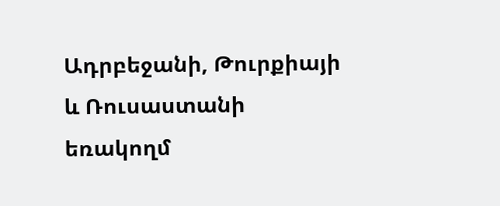Ադրբեջանի, Թուրքիայի և Ռուսաստանի եռակողմ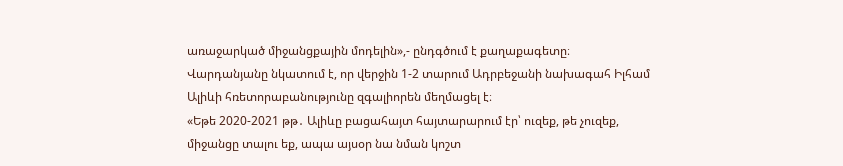առաջարկած միջանցքային մոդելին»,- ընդգծում է քաղաքագետը։
Վարդանյանը նկատում է, որ վերջին 1-2 տարում Ադրբեջանի նախագահ Իլհամ Ալիևի հռետորաբանությունը զգալիորեն մեղմացել է։
«Եթե 2020-2021 թթ․ Ալիևը բացահայտ հայտարարում էր՝ ուզեք, թե չուզեք, միջանցը տալու եք, ապա այսօր նա նման կոշտ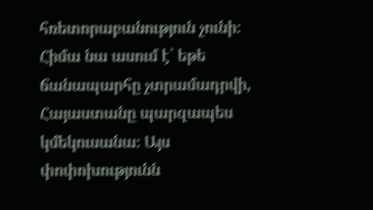հռետորաբանություն չունի։ Հիմա նա ասում է՝ եթե ճանապարհը չտրամադրվի, Հայաստանը պարզապես կմեկուսանա։ Այս փոփոխությունն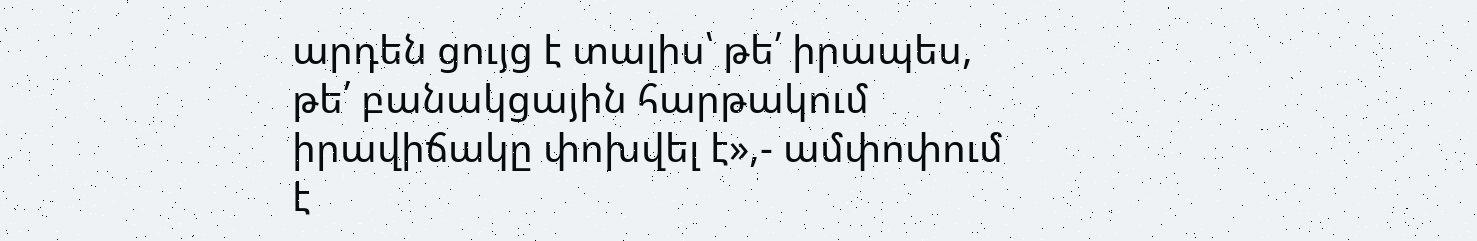արդեն ցույց է տալիս՝ թե՛ իրապես, թե՛ բանակցային հարթակում իրավիճակը փոխվել է»,- ամփոփում է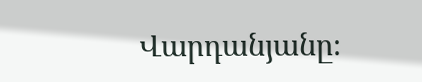Վարդանյանը։